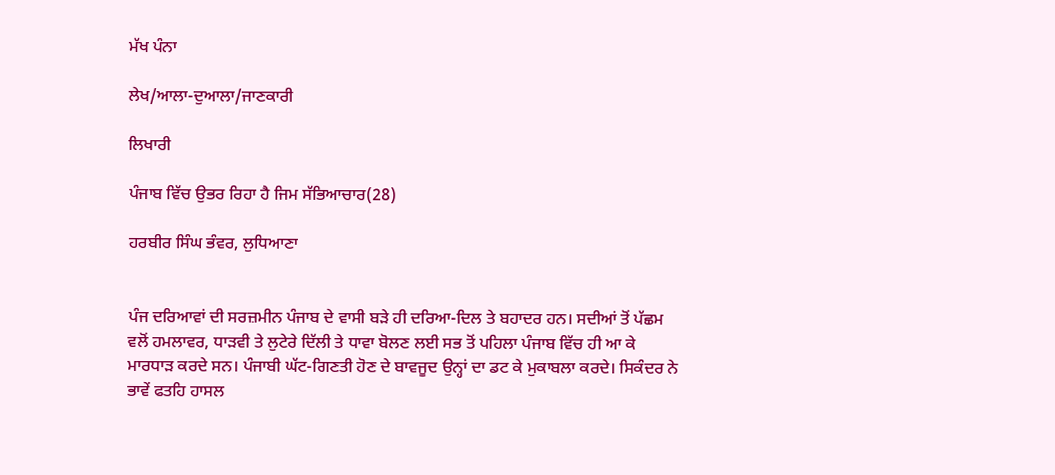ਮੱਖ ਪੰਨਾ

ਲੇਖ/ਆਲਾ-ਦੁਆਲਾ/ਜਾਣਕਾਰੀ

ਲਿਖਾਰੀ

ਪੰਜਾਬ ਵਿੱਚ ਉਭਰ ਰਿਹਾ ਹੈ ਜਿਮ ਸੱਭਿਆਚਾਰ(28)

ਹਰਬੀਰ ਸਿੰਘ ਭੰਵਰ, ਲੁਧਿਆਣਾ


ਪੰਜ ਦਰਿਆਵਾਂ ਦੀ ਸਰਜ਼ਮੀਨ ਪੰਜਾਬ ਦੇ ਵਾਸੀ ਬੜੇ ਹੀ ਦਰਿਆ-ਦਿਲ ਤੇ ਬਹਾਦਰ ਹਨ। ਸਦੀਆਂ ਤੋਂ ਪੱਛਮ ਵਲੋਂ ਹਮਲਾਵਰ, ਧਾੜਵੀ ਤੇ ਲੁਟੇਰੇ ਦਿੱਲੀ ਤੇ ਧਾਵਾ ਬੋਲਣ ਲਈ ਸਭ ਤੋਂ ਪਹਿਲਾ ਪੰਜਾਬ ਵਿੱਚ ਹੀ ਆ ਕੇ ਮਾਰਧਾੜ ਕਰਦੇ ਸਨ। ਪੰਜਾਬੀ ਘੱਟ-ਗਿਣਤੀ ਹੋਣ ਦੇ ਬਾਵਜੂਦ ਉਨ੍ਹਾਂ ਦਾ ਡਟ ਕੇ ਮੁਕਾਬਲਾ ਕਰਦੇ। ਸਿਕੰਦਰ ਨੇ ਭਾਵੇਂ ਫਤਹਿ ਹਾਸਲ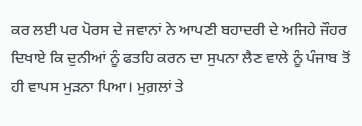ਕਰ ਲਈ ਪਰ ਪੋਰਸ ਦੇ ਜਵਾਨਾਂ ਨੇ ਆਪਣੀ ਬਹਾਦਰੀ ਦੇ ਅਜਿਹੇ ਜੌਹਰ ਦਿਖਾਏ ਕਿ ਦੁਨੀਆਂ ਨੂੰ ਫਤਹਿ ਕਰਨ ਦਾ ਸੁਪਨਾ ਲੈਣ ਵਾਲੇ ਨੂੰ ਪੰਜਾਬ ਤੋਂ ਹੀ ਵਾਪਸ ਮੁੜਨਾ ਪਿਆ। ਮੁਗ਼ਲਾਂ ਤੇ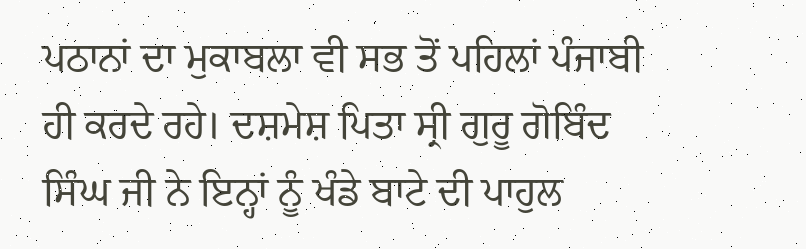ਪਠਾਨਾਂ ਦਾ ਮੁਕਾਬਲਾ ਵੀ ਸਭ ਤੋਂ ਪਹਿਲਾਂ ਪੰਜਾਬੀ ਹੀ ਕਰਦੇ ਰਹੇ। ਦਸ਼ਮੇਸ਼ ਪਿਤਾ ਸ੍ਰੀ ਗੁਰੂ ਗੋਬਿੰਦ ਸਿੰਘ ਜੀ ਨੇ ਇਨ੍ਹਾਂ ਨੂੰ ਖੰਡੇ ਬਾਟੇ ਦੀ ਪਾਹੁਲ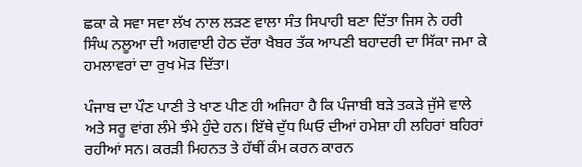ਛਕਾ ਕੇ ਸਵਾ ਸਵਾ ਲੱਖ ਨਾਲ ਲੜਣ ਵਾਲਾ ਸੰਤ ਸਿਪਾਹੀ ਬਣਾ ਦਿੱਤਾ ਜਿਸ ਨੇ ਹਰੀ ਸਿੰਘ ਨਲੂਆ ਦੀ ਅਗਵਾਈ ਹੇਠ ਦੱਰਾ ਖੈਬਰ ਤੱਕ ਆਪਣੀ ਬਹਾਦਰੀ ਦਾ ਸਿੱਕਾ ਜਮਾ ਕੇ ਹਮਲਾਵਰਾਂ ਦਾ ਰੁਖ ਮੋੜ ਦਿੱਤਾ।

ਪੰਜਾਬ ਦਾ ਪੌਣ ਪਾਣੀ ਤੇ ਖਾਣ ਪੀਣ ਹੀ ਅਜਿਹਾ ਹੈ ਕਿ ਪੰਜਾਬੀ ਬੜੇ ਤਕੜੇ ਜੁੱਸੇ ਵਾਲੇ ਅਤੇ ਸਰੂ ਵਾਂਗ ਲੰਮੇ ਝੰਮੇ ਹੁੰਦੇ ਹਨ। ਇੱਥੇ ਦੁੱਧ ਘਿਓ ਦੀਆਂ ਹਮੇਸ਼ਾ ਹੀ ਲਹਿਰਾਂ ਬਹਿਰਾਂ ਰਹੀਆਂ ਸਨ। ਕਰੜੀ ਮਿਹਨਤ ਤੇ ਹੱਥੀਂ ਕੰਮ ਕਰਨ ਕਾਰਨ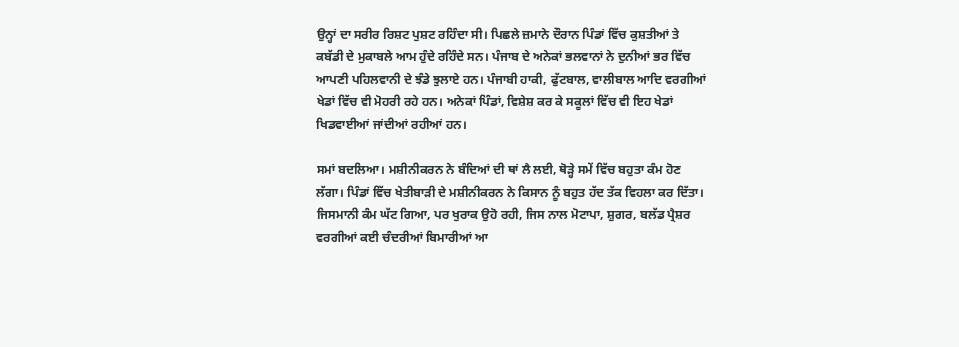ਉਨ੍ਹਾਂ ਦਾ ਸਰੀਰ ਰਿਸ਼ਟ ਪੁਸ਼ਟ ਰਹਿੰਦਾ ਸੀ। ਪਿਛਲੇ ਜ਼ਮਾਨੇ ਦੌਰਾਨ ਪਿੰਡਾਂ ਵਿੱਚ ਕੁਸ਼ਤੀਆਂ ਤੇ ਕਬੱਡੀ ਦੇ ਮੁਕਾਬਲੇ ਆਮ ਹੁੰਦੇ ਰਹਿੰਦੇ ਸਨ। ਪੰਜਾਬ ਦੇ ਅਨੇਕਾਂ ਭਲਵਾਨਾਂ ਨੇ ਦੁਨੀਆਂ ਭਰ ਵਿੱਚ ਆਪਣੀ ਪਹਿਲਵਾਨੀ ਦੇ ਝੰਡੇ ਝੁਲਾਏ ਹਨ। ਪੰਜਾਬੀ ਹਾਕੀ, ਫੁੱਟਬਾਲ, ਵਾਲੀਬਾਲ ਆਦਿ ਵਰਗੀਆਂ ਖੇਡਾਂ ਵਿੱਚ ਵੀ ਮੋਹਰੀ ਰਹੇ ਹਨ। ਅਨੇਕਾਂ ਪਿੰਡਾਂ, ਵਿਸ਼ੇਸ਼ ਕਰ ਕੇ ਸਕੂਲਾਂ ਵਿੱਚ ਵੀ ਇਹ ਖੇਡਾਂ ਖਿਡਵਾਈਆਂ ਜਾਂਦੀਆਂ ਰਹੀਆਂ ਹਨ।

ਸਮਾਂ ਬਦਲਿਆ। ਮਸ਼ੀਨੀਕਰਨ ਨੇ ਬੰਦਿਆਂ ਦੀ ਥਾਂ ਲੈ ਲਈ, ਥੋੜ੍ਹੇ ਸਮੇਂ ਵਿੱਚ ਬਹੁਤਾ ਕੰਮ ਹੋਣ ਲੱਗਾ। ਪਿੰਡਾਂ ਵਿੱਚ ਖੇਤੀਬਾੜੀ ਦੇ ਮਸ਼ੀਨੀਕਰਨ ਨੇ ਕਿਸਾਨ ਨੂੰ ਬਹੁਤ ਹੱਦ ਤੱਕ ਵਿਹਲਾ ਕਰ ਦਿੱਤਾ। ਜਿਸਮਾਨੀ ਕੰਮ ਘੱਟ ਗਿਆ, ਪਰ ਖੁਰਾਕ ਉਹੋ ਰਹੀ, ਜਿਸ ਨਾਲ ਮੋਟਾਪਾ, ਸ਼ੁਗਰ, ਬਲੱਡ ਪ੍ਰੈਸ਼ਰ ਵਰਗੀਆਂ ਕਈ ਚੰਦਰੀਆਂ ਬਿਮਾਰੀਆਂ ਆ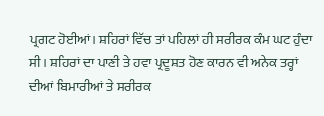ਪ੍ਰਗਟ ਹੋਈਆਂ। ਸ਼ਹਿਰਾਂ ਵਿੱਚ ਤਾਂ ਪਹਿਲਾਂ ਹੀ ਸਰੀਰਕ ਕੰਮ ਘਟ ਹੁੰਦਾ ਸੀ। ਸ਼ਹਿਰਾਂ ਦਾ ਪਾਣੀ ਤੇ ਹਵਾ ਪ੍ਰਦੂਸ਼ਤ ਹੋਣ ਕਾਰਨ ਵੀ ਅਨੇਕ ਤਰ੍ਹਾਂ ਦੀਆਂ ਬਿਮਾਰੀਆਂ ਤੇ ਸਰੀਰਕ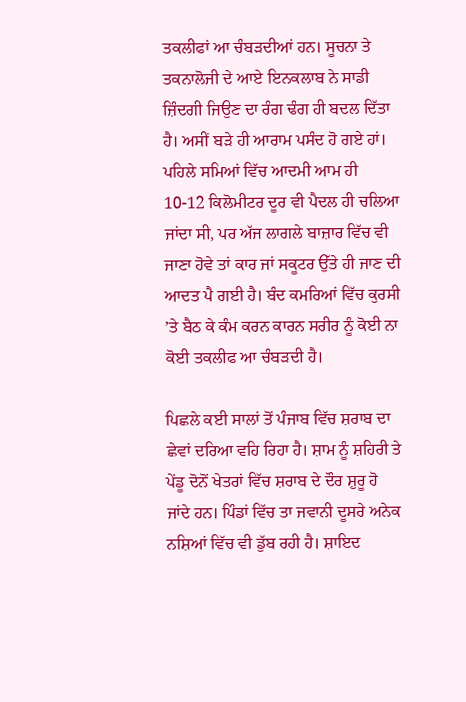ਤਕਲੀਫਾਂ ਆ ਚੰਬੜਦੀਆਂ ਹਨ। ਸੂਚਨਾ ਤੇ ਤਕਨਾਲੋਜੀ ਦੇ ਆਏ ਇਨਕਲਾਬ ਨੇ ਸਾਡੀ ਜ਼ਿੰਦਗੀ ਜਿਉਣ ਦਾ ਰੰਗ ਢੰਗ ਹੀ ਬਦਲ ਦਿੱਤਾ ਹੈ। ਅਸੀਂ ਬੜੇ ਹੀ ਆਰਾਮ ਪਸੰਦ ਹੋ ਗਏ ਹਾਂ। ਪਹਿਲੇ ਸਮਿਆਂ ਵਿੱਚ ਆਦਮੀ ਆਮ ਹੀ 10-12 ਕਿਲੋਮੀਟਰ ਦੂਰ ਵੀ ਪੈਦਲ ਹੀ ਚਲਿਆ ਜਾਂਦਾ ਸੀ, ਪਰ ਅੱਜ ਲਾਗਲੇ ਬਾਜ਼ਾਰ ਵਿੱਚ ਵੀ ਜਾਣਾ ਹੋਵੇ ਤਾਂ ਕਾਰ ਜਾਂ ਸਕੂਟਰ ਉੱਤੇ ਹੀ ਜਾਣ ਦੀ ਆਦਤ ਪੈ ਗਈ ਹੈ। ਬੰਦ ਕਮਰਿਆਂ ਵਿੱਚ ਕੁਰਸੀ ’ਤੇ ਬੈਠ ਕੇ ਕੰਮ ਕਰਨ ਕਾਰਨ ਸਰੀਰ ਨੂੰ ਕੋਈ ਨਾ ਕੋਈ ਤਕਲੀਫ ਆ ਚੰਬੜਦੀ ਹੈ।

ਪਿਛਲੇ ਕਈ ਸਾਲਾਂ ਤੋਂ ਪੰਜਾਬ ਵਿੱਚ ਸ਼ਰਾਬ ਦਾ ਛੇਵਾਂ ਦਰਿਆ ਵਹਿ ਰਿਹਾ ਹੈ। ਸ਼ਾਮ ਨੂੰ ਸ਼ਹਿਰੀ ਤੇ ਪੇਂਡੂ ਦੋਨੋਂ ਖੇਤਰਾਂ ਵਿੱਚ ਸ਼ਰਾਬ ਦੇ ਦੌਰ ਸ਼ੁਰੂ ਹੋ ਜਾਂਦੇ ਹਨ। ਪਿੰਡਾਂ ਵਿੱਚ ਤਾ ਜਵਾਨੀ ਦੂਸਰੇ ਅਨੇਕ ਨਸ਼ਿਆਂ ਵਿੱਚ ਵੀ ਡੁੱਬ ਰਹੀ ਹੈ। ਸ਼ਾਇਦ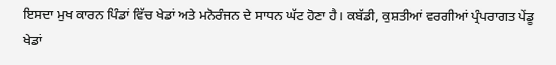ਇਸਦਾ ਮੁਖ ਕਾਰਨ ਪਿੰਡਾਂ ਵਿੱਚ ਖੇਡਾਂ ਅਤੇ ਮਨੋਰੰਜਨ ਦੇ ਸਾਧਨ ਘੱਟ ਹੋਣਾ ਹੈ। ਕਬੱਡੀ, ਕੁਸ਼ਤੀਆਂ ਵਰਗੀਆਂ ਪ੍ਰੰਪਰਾਗਤ ਪੇਂਡੂ ਖੇਡਾਂ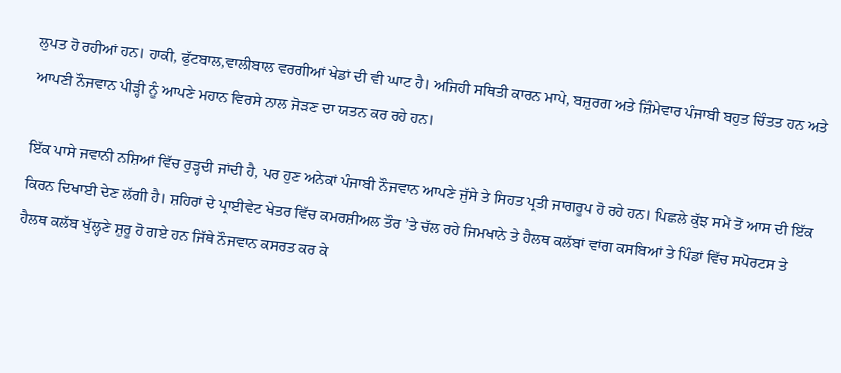ਲੁਪਤ ਹੋ ਰਹੀਆਂ ਹਨ। ਹਾਕੀ, ਫੁੱਟਬਾਲ,ਵਾਲੀਬਾਲ ਵਰਗੀਆਂ ਖੇਡਾਂ ਦੀ ਵੀ ਘਾਟ ਹੈ। ਅਜਿਹੀ ਸਥਿਤੀ ਕਾਰਨ ਮਾਪੇ, ਬਜ਼ੁਰਗ ਅਤੇ ਜ਼ਿੰਮੇਵਾਰ ਪੰਜਾਬੀ ਬਹੁਤ ਚਿੰਤਤ ਹਨ ਅਤੇ ਆਪਣੀ ਨੌਜਵਾਨ ਪੀੜ੍ਹੀ ਨੂੰ ਆਪਣੇ ਮਹਾਨ ਵਿਰਸੇ ਨਾਲ ਜੋੜਣ ਦਾ ਯਤਨ ਕਰ ਰਹੇ ਹਨ।

ਇੱਕ ਪਾਸੇ ਜਵਾਨੀ ਨਸ਼ਿਆਂ ਵਿੱਚ ਰੁੜ੍ਹਦੀ ਜਾਂਦੀ ਹੈ, ਪਰ ਹੁਣ ਅਨੇਕਾਂ ਪੰਜਾਬੀ ਨੌਜਵਾਨ ਆਪਣੇ ਜੁੱਸੇ ਤੇ ਸਿਹਤ ਪ੍ਰਤੀ ਜਾਗਰੂਪ ਹੋ ਰਹੇ ਹਨ। ਪਿਛਲੇ ਕੁੱਝ ਸਮੇਂ ਤੋਂ ਆਸ ਦੀ ਇੱਕ ਕਿਰਨ ਦਿਖਾਈ ਦੇਣ ਲੱਗੀ ਹੈ। ਸ਼ਹਿਰਾਂ ਦੇ ਪ੍ਰਾਈਵੇਟ ਖੇਤਰ ਵਿੱਚ ਕਮਰਸ਼ੀਅਲ ਤੌਰ ’ਤੇ ਚੱਲ ਰਹੇ ਜਿਮਖਾਨੇ ਤੇ ਹੈਲਥ ਕਲੱਬਾਂ ਵਾਂਗ ਕਸਬਿਆਂ ਤੇ ਪਿੰਡਾਂ ਵਿੱਚ ਸਪੋਰਟਸ ਤੇ ਹੈਲਥ ਕਲੱਬ ਖੁੱਲ੍ਹਣੇ ਸ਼ੁਰੂ ਹੋ ਗਏ ਹਨ ਜਿੱਥੇ ਨੌਜਵਾਨ ਕਸਰਤ ਕਰ ਕੇ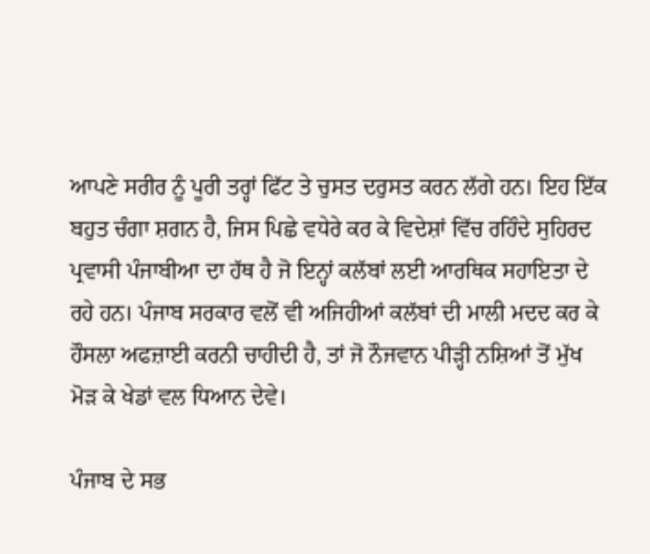ਆਪਣੇ ਸਰੀਰ ਨੂੰ ਪੂਰੀ ਤਰ੍ਹਾਂ ਫਿੱਟ ਤੇ ਚੁਸਤ ਦਰੁਸਤ ਕਰਨ ਲੱਗੇ ਹਨ। ਇਹ ਇੱਕ ਬਹੁਤ ਚੰਗਾ ਸ਼ਗਨ ਹੈ, ਜਿਸ ਪਿਛੇ ਵਧੇਰੇ ਕਰ ਕੇ ਵਿਦੇਸ਼ਾਂ ਵਿੱਚ ਰਹਿੰਦੇ ਸੁਹਿਰਦ ਪ੍ਰਵਾਸੀ ਪੰਜਾਬੀਆ ਦਾ ਹੱਥ ਹੈ ਜੋ ਇਨ੍ਹਾਂ ਕਲੱਬਾਂ ਲਈ ਆਰਥਿਕ ਸਹਾਇਤਾ ਦੇ ਰਹੇ ਹਨ। ਪੰਜਾਬ ਸਰਕਾਰ ਵਲੋਂ ਵੀ ਅਜਿਹੀਆਂ ਕਲੱਬਾਂ ਦੀ ਮਾਲੀ ਮਦਦ ਕਰ ਕੇ ਹੌਸਲਾ ਅਫਜ਼ਾਈ ਕਰਨੀ ਚਾਹੀਦੀ ਹੈ, ਤਾਂ ਜੋ ਨੌਜਵਾਨ ਪੀੜ੍ਹੀ ਨਸ਼ਿਆਂ ਤੋਂ ਮੁੱਖ ਮੋੜ ਕੇ ਖੇਡਾਂ ਵਲ ਧਿਆਨ ਦੇਵੇ।

ਪੰਜਾਬ ਦੇ ਸਭ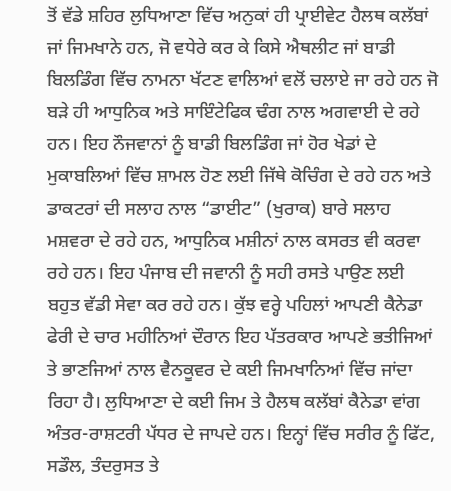ਤੋਂ ਵੱਡੇ ਸ਼ਹਿਰ ਲੁਧਿਆਣਾ ਵਿੱਚ ਅਨੁਕਾਂ ਹੀ ਪ੍ਰਾਈਵੇਟ ਹੈਲਥ ਕਲੱਬਾਂ ਜਾਂ ਜਿਮਖਾਨੇ ਹਨ, ਜੋ ਵਧੇਰੇ ਕਰ ਕੇ ਕਿਸੇ ਐਥਲੀਟ ਜਾਂ ਬਾਡੀ ਬਿਲਡਿੰਗ ਵਿੱਚ ਨਾਮਨਾ ਖੱਟਣ ਵਾਲਿਆਂ ਵਲੋਂ ਚਲਾਏ ਜਾ ਰਹੇ ਹਨ ਜੋ ਬੜੇ ਹੀ ਆਧੁਨਿਕ ਅਤੇ ਸਾਇੰਟੇਫਿਕ ਢੰਗ ਨਾਲ ਅਗਵਾਈ ਦੇ ਰਹੇ ਹਨ। ਇਹ ਨੌਜਵਾਨਾਂ ਨੂੰ ਬਾਡੀ ਬਿਲਡਿੰਗ ਜਾਂ ਹੋਰ ਖੇਡਾਂ ਦੇ ਮੁਕਾਬਲਿਆਂ ਵਿੱਚ ਸ਼ਾਮਲ ਹੋਣ ਲਈ ਜਿੱਥੇ ਕੋਚਿੰਗ ਦੇ ਰਹੇ ਹਨ ਅਤੇ ਡਾਕਟਰਾਂ ਦੀ ਸਲਾਹ ਨਾਲ “ਡਾਈਟ” (ਖੁਰਾਕ) ਬਾਰੇ ਸਲਾਹ ਮਸ਼ਵਰਾ ਦੇ ਰਹੇ ਹਨ, ਆਧੁਨਿਕ ਮਸ਼ੀਨਾਂ ਨਾਲ ਕਸਰਤ ਵੀ ਕਰਵਾ ਰਹੇ ਹਨ। ਇਹ ਪੰਜਾਬ ਦੀ ਜਵਾਨੀ ਨੂੰ ਸਹੀ ਰਸਤੇ ਪਾਉਣ ਲਈ ਬਹੁਤ ਵੱਡੀ ਸੇਵਾ ਕਰ ਰਹੇ ਹਨ। ਕੁੱਝ ਵਰ੍ਹੇ ਪਹਿਲਾਂ ਆਪਣੀ ਕੈਨੇਡਾ ਫੇਰੀ ਦੇ ਚਾਰ ਮਹੀਨਿਆਂ ਦੌਰਾਨ ਇਹ ਪੱਤਰਕਾਰ ਆਪਣੇ ਭਤੀਜਿਆਂ ਤੇ ਭਾਣਜਿਆਂ ਨਾਲ ਵੈਨਕੂਵਰ ਦੇ ਕਈ ਜਿਮਖਾਨਿਆਂ ਵਿੱਚ ਜਾਂਦਾ ਰਿਹਾ ਹੈ। ਲੁਧਿਆਣਾ ਦੇ ਕਈ ਜਿਮ ਤੇ ਹੈਲਥ ਕਲੱਬਾਂ ਕੈਨੇਡਾ ਵਾਂਗ ਅੰਤਰ-ਰਾਸ਼ਟਰੀ ਪੱਧਰ ਦੇ ਜਾਪਦੇ ਹਨ। ਇਨ੍ਹਾਂ ਵਿੱਚ ਸਰੀਰ ਨੂੰ ਫਿੱਟ, ਸਡੌਲ, ਤੰਦਰੁਸਤ ਤੇ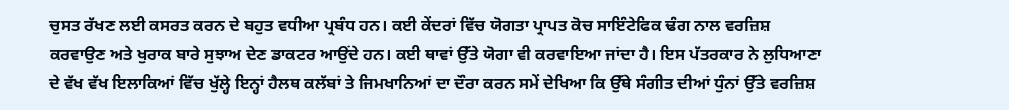ਚੁਸਤ ਰੱਖਣ ਲਈ ਕਸਰਤ ਕਰਨ ਦੇ ਬਹੁਤ ਵਧੀਆ ਪ੍ਰਬੰਧ ਹਨ। ਕਈ ਕੇਂਦਰਾਂ ਵਿੱਚ ਯੋਗਤਾ ਪ੍ਰਾਪਤ ਕੋਚ ਸਾਇੰਟੇਫਿਕ ਢੰਗ ਨਾਲ ਵਰਜ਼ਿਸ਼ ਕਰਵਾਉਣ ਅਤੇ ਖੁਰਾਕ ਬਾਰੇ ਸੁਝਾਅ ਦੇਣ ਡਾਕਟਰ ਆਉਂਦੇ ਹਨ। ਕਈ ਥਾਵਾਂ ਉੱਤੇ ਯੋਗਾ ਵੀ ਕਰਵਾਇਆ ਜਾਂਦਾ ਹੈ। ਇਸ ਪੱਤਰਕਾਰ ਨੇ ਲੁਧਿਆਣਾ ਦੇ ਵੱਖ ਵੱਖ ਇਲਾਕਿਆਂ ਵਿੱਚ ਖੁੱਲ੍ਹੇ ਇਨ੍ਹਾਂ ਹੈਲਥ ਕਲੱਬਾਂ ਤੇ ਜਿਮਖਾਨਿਆਂ ਦਾ ਦੌਰਾ ਕਰਨ ਸਮੇਂ ਦੇਖਿਆ ਕਿ ਉੱਥੇ ਸੰਗੀਤ ਦੀਆਂ ਧੁੰਨਾਂ ਉੱਤੇ ਵਰਜ਼ਿਸ਼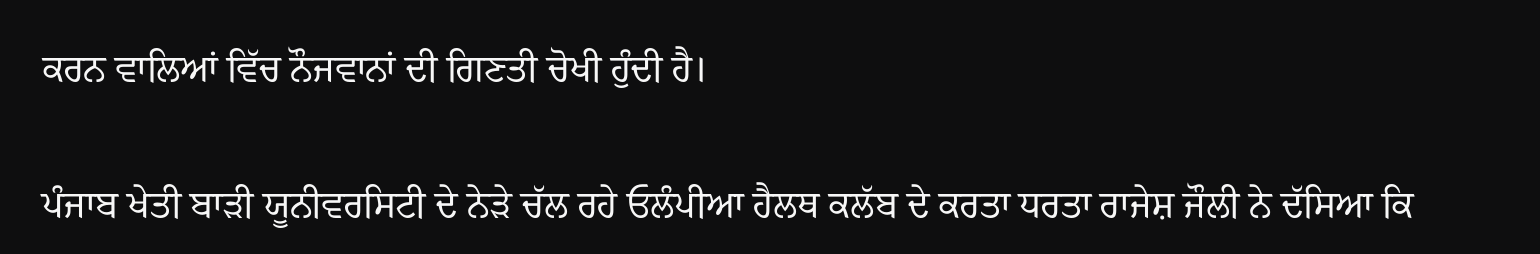ਕਰਨ ਵਾਲਿਆਂ ਵਿੱਚ ਨੌਜਵਾਨਾਂ ਦੀ ਗਿਣਤੀ ਚੋਖੀ ਹੁੰਦੀ ਹੈ।

ਪੰਜਾਬ ਖੇਤੀ ਬਾੜੀ ਯੂਨੀਵਰਸਿਟੀ ਦੇ ਨੇੜੇ ਚੱਲ ਰਹੇ ਓਲੰਪੀਆ ਹੈਲਥ ਕਲੱਬ ਦੇ ਕਰਤਾ ਧਰਤਾ ਰਾਜੇਸ਼ ਜੌਲੀ ਨੇ ਦੱਸਿਆ ਕਿ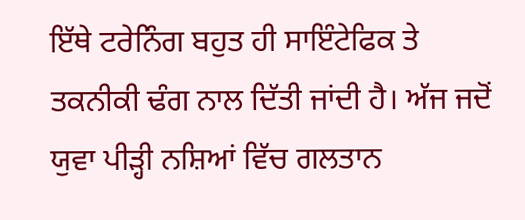ਇੱਥੇ ਟਰੇਨਿੰਗ ਬਹੁਤ ਹੀ ਸਾਇੰਟੇਫਿਕ ਤੇ ਤਕਨੀਕੀ ਢੰਗ ਨਾਲ ਦਿੱਤੀ ਜਾਂਦੀ ਹੈ। ਅੱਜ ਜਦੋਂ ਯੁਵਾ ਪੀੜ੍ਹੀ ਨਸ਼ਿਆਂ ਵਿੱਚ ਗਲਤਾਨ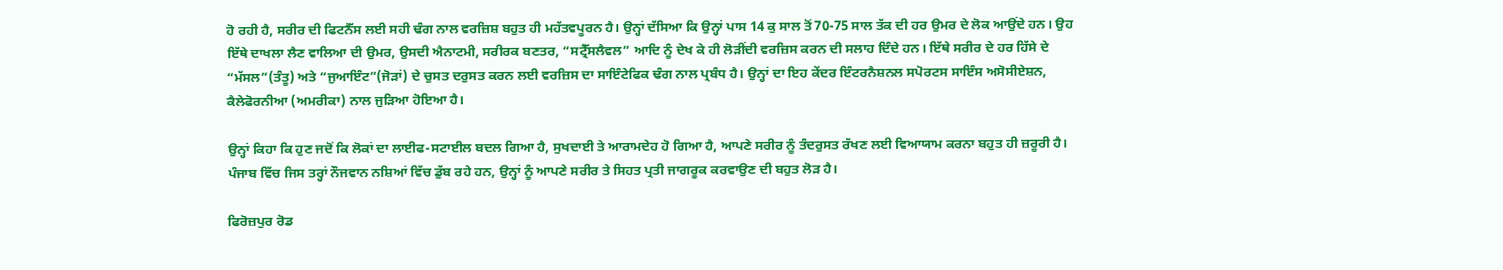ਹੋ ਰਹੀ ਹੈ, ਸਰੀਰ ਦੀ ਫਿਟਨੈੱਸ ਲਈ ਸਹੀ ਢੰਗ ਨਾਲ ਵਰਜ਼ਿਸ਼ ਬਹੁਤ ਹੀ ਮਹੱਤਵਪੂਰਨ ਹੈ। ਉਨ੍ਹਾਂ ਦੱਸਿਆ ਕਿ ਉਨ੍ਹਾਂ ਪਾਸ 14 ਕੁ ਸਾਲ ਤੋਂ 70-75 ਸਾਲ ਤੱਕ ਦੀ ਹਰ ਉਮਰ ਦੇ ਲੋਕ ਆਉਂਦੇ ਹਨ। ਉਹ ਇੱਥੇ ਦਾਖਲਾ ਲੈਣ ਵਾਲਿਆ ਦੀ ਉਮਰ, ਉਸਦੀ ਐਨਾਟਮੀ, ਸਰੀਰਕ ਬਣਤਰ, “ਸਟ੍ਰੈੱਸਲੈਵਲ” ਆਦਿ ਨੂੰ ਦੇਖ ਕੇ ਹੀ ਲੋੜੀਂਦੀ ਵਰਜ਼ਿਸ ਕਰਨ ਦੀ ਸਲਾਹ ਦਿੰਦੇ ਹਨ। ਇੱਥੇ ਸਰੀਰ ਦੇ ਹਰ ਹਿੱਸੇ ਦੇ “ਮੱਸਲ”(ਤੰਤੂ) ਅਤੇ “ਜੁਆਇੰਟ”(ਜੋੜਾਂ) ਦੇ ਚੁਸਤ ਦਰੁਸਤ ਕਰਨ ਲਈ ਵਰਜ਼ਿਸ ਦਾ ਸਾਇੰਟੇਫਿਕ ਢੰਗ ਨਾਲ ਪ੍ਰਬੰਧ ਹੈ। ਉਨ੍ਹਾਂ ਦਾ ਇਹ ਕੇਂਦਰ ਇੰਟਰਨੈਸ਼ਨਲ ਸਪੋਰਟਸ ਸਾਇੰਸ ਅਸੋਸੀਏਸ਼ਨ, ਕੈਲੇਫੋਰਨੀਆ (ਅਮਰੀਕਾ) ਨਾਲ ਜੁੜਿਆ ਹੋਇਆ ਹੈ।

ਉਨ੍ਹਾਂ ਕਿਹਾ ਕਿ ਹੁਣ ਜਦੋਂ ਕਿ ਲੋਕਾਂ ਦਾ ਲਾਈਫ-ਸਟਾਈਲ ਬਦਲ ਗਿਆ ਹੈ, ਸੁਖਦਾਈ ਤੇ ਆਰਾਮਦੇਹ ਹੋ ਗਿਆ ਹੈ, ਆਪਣੇ ਸਰੀਰ ਨੂੰ ਤੰਦਰੁਸਤ ਰੱਖਣ ਲਈ ਵਿਆਯਾਮ ਕਰਨਾ ਬਹੁਤ ਹੀ ਜ਼ਰੂਰੀ ਹੈ। ਪੰਜਾਬ ਵਿੱਚ ਜਿਸ ਤਰ੍ਹਾਂ ਨੌਜਵਾਨ ਨਸ਼ਿਆਂ ਵਿੱਚ ਡੁੱਬ ਰਹੇ ਹਨ, ਉਨ੍ਹਾਂ ਨੂੰ ਆਪਣੇ ਸਰੀਰ ਤੇ ਸਿਹਤ ਪ੍ਰਤੀ ਜਾਗਰੂਕ ਕਰਵਾਉਣ ਦੀ ਬਹੁਤ ਲੋੜ ਹੈ।

ਫਿਰੋਜ਼ਪੁਰ ਰੋਡ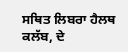ਸਥਿਤ ਲਿਬਰਾ ਹੈਲਥ ਕਲੱਬ, ਦੇ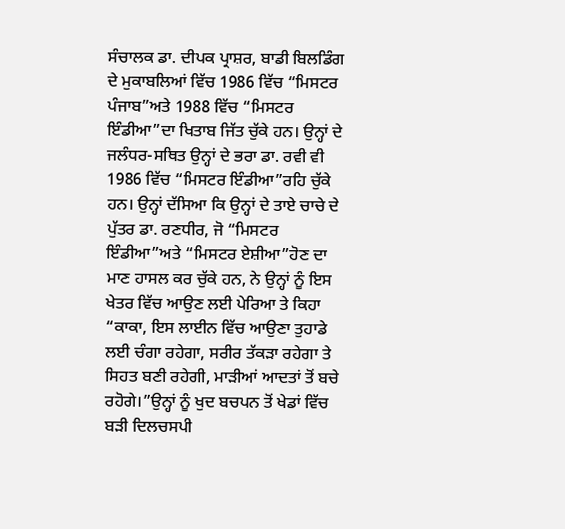ਸੰਚਾਲਕ ਡਾ. ਦੀਪਕ ਪ੍ਰਾਸ਼ਰ, ਬਾਡੀ ਬਿਲਡਿੰਗ ਦੇ ਮੁਕਾਬਲਿਆਂ ਵਿੱਚ 1986 ਵਿੱਚ “ਮਿਸਟਰ ਪੰਜਾਬ”ਅਤੇ 1988 ਵਿੱਚ “ਮਿਸਟਰ ਇੰਡੀਆ”ਦਾ ਖਿਤਾਬ ਜਿੱਤ ਚੁੱਕੇ ਹਨ। ਉਨ੍ਹਾਂ ਦੇ ਜਲੰਧਰ-ਸਥਿਤ ਉਨ੍ਹਾਂ ਦੇ ਭਰਾ ਡਾ. ਰਵੀ ਵੀ 1986 ਵਿੱਚ “ਮਿਸਟਰ ਇੰਡੀਆ”ਰਹਿ ਚੁੱਕੇ ਹਨ। ਉਨ੍ਹਾਂ ਦੱਸਿਆ ਕਿ ਉਨ੍ਹਾਂ ਦੇ ਤਾਏ ਚਾਚੇ ਦੇ ਪੁੱਤਰ ਡਾ. ਰਣਧੀਰ, ਜੋ “ਮਿਸਟਰ ਇੰਡੀਆ”ਅਤੇ “ਮਿਸਟਰ ਏਸ਼ੀਆ”ਹੋਣ ਦਾ ਮਾਣ ਹਾਸਲ ਕਰ ਚੁੱਕੇ ਹਨ, ਨੇ ਉਨ੍ਹਾਂ ਨੂੰ ਇਸ ਖੇਤਰ ਵਿੱਚ ਆਉਣ ਲਈ ਪੇਰਿਆ ਤੇ ਕਿਹਾ “ਕਾਕਾ, ਇਸ ਲਾਈਨ ਵਿੱਚ ਆਉਣਾ ਤੁਹਾਡੇ ਲਈ ਚੰਗਾ ਰਹੇਗਾ, ਸਰੀਰ ਤੱਕੜਾ ਰਹੇਗਾ ਤੇ ਸਿਹਤ ਬਣੀ ਰਹੇਗੀ, ਮਾੜੀਆਂ ਆਦਤਾਂ ਤੋਂ ਬਚੇ ਰਹੋਗੇ।”ਉਨ੍ਹਾਂ ਨੂੰ ਖੁਦ ਬਚਪਨ ਤੋਂ ਖੇਡਾਂ ਵਿੱਚ ਬੜੀ ਦਿਲਚਸਪੀ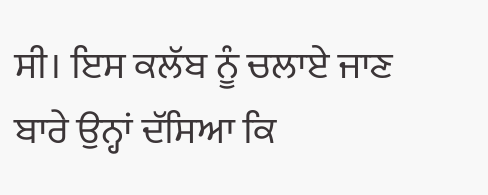ਸੀ। ਇਸ ਕਲੱਬ ਨੂੰ ਚਲਾਏ ਜਾਣ ਬਾਰੇ ਉਨ੍ਹਾਂ ਦੱਸਿਆ ਕਿ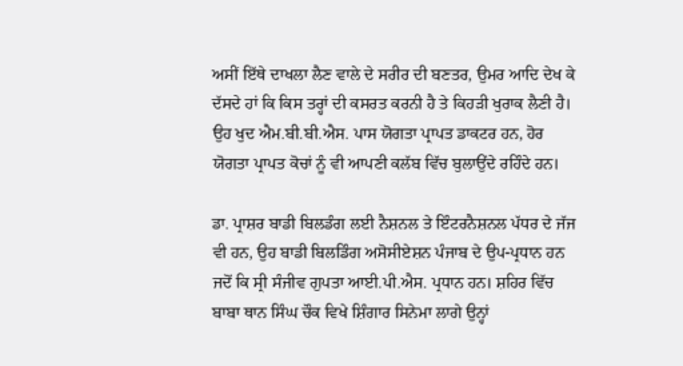ਅਸੀਂ ਇੱਥੇ ਦਾਖਲਾ ਲੈਣ ਵਾਲੇ ਦੇ ਸਰੀਰ ਦੀ ਬਣਤਰ, ਉਮਰ ਆਦਿ ਦੇਖ ਕੇ ਦੱਸਦੇ ਹਾਂ ਕਿ ਕਿਸ ਤਰ੍ਹਾਂ ਦੀ ਕਸਰਤ ਕਰਨੀ ਹੈ ਤੇ ਕਿਹੜੀ ਖੁਰਾਕ ਲੈਣੀ ਹੈ। ਉਹ ਖੁਦ ਐਮ.ਬੀ.ਬੀ.ਐਸ. ਪਾਸ ਯੋਗਤਾ ਪ੍ਰਾਪਤ ਡਾਕਟਰ ਹਨ, ਹੋਰ ਯੋਗਤਾ ਪ੍ਰਾਪਤ ਕੋਚਾਂ ਨੂੰ ਵੀ ਆਪਣੀ ਕਲੱਬ ਵਿੱਚ ਬੁਲਾਉਂਦੇ ਰਹਿੰਦੇ ਹਨ।

ਡਾ. ਪ੍ਰਾਸ਼ਰ ਬਾਡੀ ਬਿਲਡੰਗ ਲਈ ਨੈਸ਼ਨਲ ਤੇ ਇੰਟਰਨੈਸ਼ਨਲ ਪੱਧਰ ਦੇ ਜੱਜ ਵੀ ਹਨ, ਉਹ ਬਾਡੀ ਬਿਲਡਿੰਗ ਅਸੋਸੀਏਸ਼ਨ ਪੰਜਾਬ ਦੇ ਉਪ-ਪ੍ਰਧਾਨ ਹਨ ਜਦੋਂ ਕਿ ਸ੍ਰੀ ਸੰਜੀਵ ਗੁਪਤਾ ਆਈ.ਪੀ.ਐਸ. ਪ੍ਰਧਾਨ ਹਨ। ਸ਼ਹਿਰ ਵਿੱਚ ਬਾਬਾ ਥਾਨ ਸਿੰਘ ਚੌਕ ਵਿਖੇ ਸ਼ਿੰਗਾਰ ਸਿਨੇਮਾ ਲਾਗੇ ਉਨ੍ਹਾਂ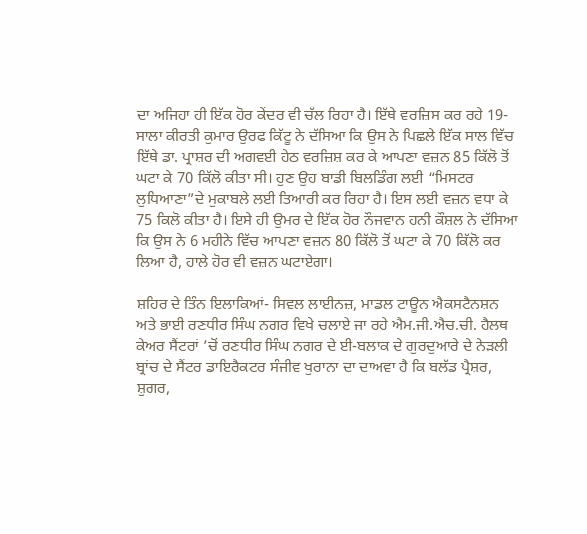ਦਾ ਅਜਿਹਾ ਹੀ ਇੱਕ ਹੋਰ ਕੇਂਦਰ ਵੀ ਚੱਲ ਰਿਹਾ ਹੈ। ਇੱਥੇ ਵਰਜ਼ਿਸ ਕਰ ਰਹੇ 19-ਸਾਲਾ ਕੀਰਤੀ ਕੁਮਾਰ ਉਰਫ ਕਿੱਟੂ ਨੇ ਦੱਸਿਆ ਕਿ ਉਸ ਨੇ ਪਿਛਲੇ ਇੱਕ ਸਾਲ ਵਿੱਚ ਇੱਥੇ ਡਾ. ਪ੍ਰਾਸ਼ਰ ਦੀ ਅਗਵਈ ਹੇਠ ਵਰਜ਼ਿਸ਼ ਕਰ ਕੇ ਆਪਣਾ ਵਜ਼ਨ 85 ਕਿੱਲੋ ਤੋਂ ਘਟਾ ਕੇ 70 ਕਿੱਲੋ ਕੀਤਾ ਸੀ। ਹੁਣ ਉਹ ਬਾਡੀ ਬਿਲਡਿੰਗ ਲਈ “ਮਿਸਟਰ ਲੁਧਿਆਣਾ”ਦੇ ਮੁਕਾਬਲੇ ਲਈ ਤਿਆਰੀ ਕਰ ਰਿਹਾ ਹੈ। ਇਸ ਲਈ ਵਜ਼ਨ ਵਧਾ ਕੇ 75 ਕਿਲੋ ਕੀਤਾ ਹੈ। ਇਸੇ ਹੀ ਉਮਰ ਦੇ ਇੱਕ ਹੋਰ ਨੌਜਵਾਨ ਹਨੀ ਕੌਸ਼ਲ ਨੇ ਦੱਸਿਆ ਕਿ ਉਸ ਨੇ 6 ਮਹੀਨੇ ਵਿੱਚ ਆਪਣਾ ਵਜ਼ਨ 80 ਕਿੱਲੋ ਤੋਂ ਘਟਾ ਕੇ 70 ਕਿੱਲੋ ਕਰ ਲਿਆ ਹੈ, ਹਾਲੇ ਹੋਰ ਵੀ ਵਜ਼ਨ ਘਟਾਏਗਾ।

ਸ਼ਹਿਰ ਦੇ ਤਿੰਨ ਇਲਾਕਿਆਂ- ਸਿਵਲ ਲਾਈਨਜ਼, ਮਾਡਲ ਟਾਊਨ ਐਕਸਟੈਨਸ਼ਨ ਅਤੇ ਭਾਈ ਰਣਧੀਰ ਸਿੰਘ ਨਗਰ ਵਿਖੇ ਚਲਾਏ ਜਾ ਰਹੇ ਐਮ.ਜੀ.ਐਚ.ਚੀ. ਹੈਲਥ ਕੇਅਰ ਸੈਂਟਰਾਂ ’ਚੋਂ ਰਣਧੀਰ ਸਿੰਘ ਨਗਰ ਦੇ ਈ-ਬਲਾਕ ਦੇ ਗੁਰਦੁਆਰੇ ਦੇ ਨੇੜਲੀ ਬ੍ਰਾਂਚ ਦੇ ਸੈਂਟਰ ਡਾਇਰੈਕਟਰ ਸੰਜੀਵ ਖੁਰਾਨਾ ਦਾ ਦਾਅਵਾ ਹੈ ਕਿ ਬਲੱਡ ਪ੍ਰੈਸ਼ਰ, ਸ਼ੁਗਰ,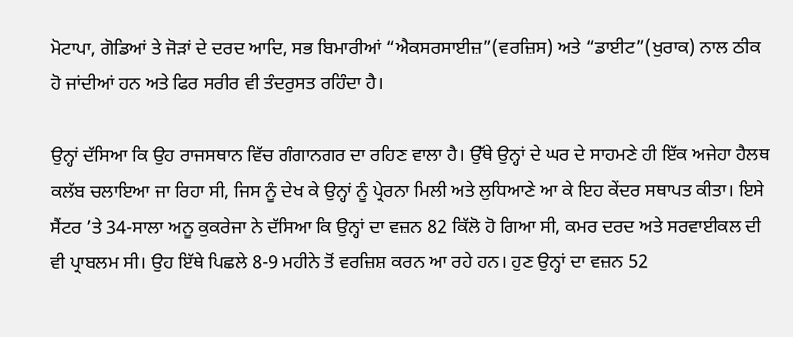ਮੋਟਾਪਾ, ਗੋਡਿਆਂ ਤੇ ਜੋੜਾਂ ਦੇ ਦਰਦ ਆਦਿ, ਸਭ ਬਿਮਾਰੀਆਂ “ਐਕਸਰਸਾਈਜ਼”(ਵਰਜ਼ਿਸ) ਅਤੇ “ਡਾਈਟ”(ਖੁਰਾਕ) ਨਾਲ ਠੀਕ ਹੋ ਜਾਂਦੀਆਂ ਹਨ ਅਤੇ ਫਿਰ ਸਰੀਰ ਵੀ ਤੰਦਰੁਸਤ ਰਹਿੰਦਾ ਹੈ।

ਉਨ੍ਹਾਂ ਦੱਸਿਆ ਕਿ ਉਹ ਰਾਜਸਥਾਨ ਵਿੱਚ ਗੰਗਾਨਗਰ ਦਾ ਰਹਿਣ ਵਾਲਾ ਹੈ। ਉੱਥੇ ਉਨ੍ਹਾਂ ਦੇ ਘਰ ਦੇ ਸਾਹਮਣੇ ਹੀ ਇੱਕ ਅਜੇਹਾ ਹੈਲਥ ਕਲੱਬ ਚਲਾਇਆ ਜਾ ਰਿਹਾ ਸੀ, ਜਿਸ ਨੂੰ ਦੇਖ ਕੇ ਉਨ੍ਹਾਂ ਨੂੰ ਪ੍ਰੇਰਨਾ ਮਿਲੀ ਅਤੇ ਲੁਧਿਆਣੇ ਆ ਕੇ ਇਹ ਕੇਂਦਰ ਸਥਾਪਤ ਕੀਤਾ। ਇਸੇ ਸੈਂਟਰ ’ਤੇ 34-ਸਾਲਾ ਅਨੂ ਕੁਕਰੇਜਾ ਨੇ ਦੱਸਿਆ ਕਿ ਉਨ੍ਹਾਂ ਦਾ ਵਜ਼ਨ 82 ਕਿੱਲੋ ਹੋ ਗਿਆ ਸੀ, ਕਮਰ ਦਰਦ ਅਤੇ ਸਰਵਾਈਕਲ ਦੀ ਵੀ ਪ੍ਰਾਬਲਮ ਸੀ। ਉਹ ਇੱਥੇ ਪਿਛਲੇ 8-9 ਮਹੀਨੇ ਤੋਂ ਵਰਜ਼ਿਸ਼ ਕਰਨ ਆ ਰਹੇ ਹਨ। ਹੁਣ ਉਨ੍ਹਾਂ ਦਾ ਵਜ਼ਨ 52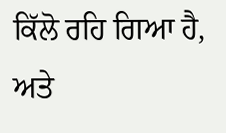ਕਿੱਲੋ ਰਹਿ ਗਿਆ ਹੈ, ਅਤੇ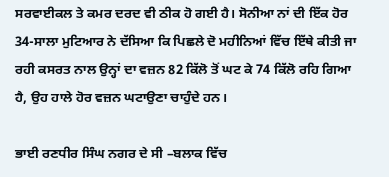ਸਰਵਾਈਕਲ ਤੇ ਕਮਰ ਦਰਦ ਵੀ ਠੀਕ ਹੋ ਗਈ ਹੈ। ਸੋਨੀਆ ਨਾਂ ਦੀ ਇੱਕ ਹੋਰ 34-ਸਾਲਾ ਮੁਟਿਆਰ ਨੇ ਦੱਸਿਆ ਕਿ ਪਿਛਲੇ ਦੋ ਮਹੀਨਿਆਂ ਵਿੱਚ ਇੱਥੇ ਕੀਤੀ ਜਾ ਰਹੀ ਕਸਰਤ ਨਾਲ ਉਨ੍ਹਾਂ ਦਾ ਵਜ਼ਨ 82 ਕਿੱਲੋ ਤੋਂ ਘਟ ਕੇ 74 ਕਿੱਲੋ ਰਹਿ ਗਿਆ ਹੈ, ਉਹ ਹਾਲੇ ਹੋਰ ਵਜ਼ਨ ਘਟਾਉਣਾ ਚਾਹੁੰਦੇ ਹਨ।

ਭਾਈ ਰਣਧੀਰ ਸਿੰਘ ਨਗਰ ਦੇ ਸੀ –ਬਲਾਕ ਵਿੱਚ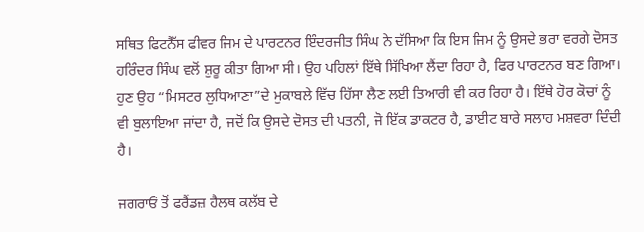ਸਥਿਤ ਫਿਟਨੈੱਸ ਫੀਵਰ ਜਿਮ ਦੇ ਪਾਰਟਨਰ ਇੰਦਰਜੀਤ ਸਿੰਘ ਨੇ ਦੱਸਿਆ ਕਿ ਇਸ ਜਿਮ ਨੂੰ ਉਸਦੇ ਭਰਾ ਵਰਗੇ ਦੋਸਤ ਹਰਿੰਦਰ ਸਿੰਘ ਵਲੋਂ ਸ਼ੁਰੂ ਕੀਤਾ ਗਿਆ ਸੀ। ਉਹ ਪਹਿਲਾਂ ਇੱਥੇ ਸਿੱਖਿਆ ਲੈਂਦਾ ਰਿਹਾ ਹੈ, ਫਿਰ ਪਾਰਟਨਰ ਬਣ ਗਿਆ। ਹੁਣ ਉਹ “ਮਿਸਟਰ ਲੁਧਿਆਣਾ”ਦੇ ਮੁਕਾਬਲੇ ਵਿੱਚ ਹਿੱਸਾ ਲੈਣ ਲਈ ਤਿਆਰੀ ਵੀ ਕਰ ਰਿਹਾ ਹੈ। ਇੱਥੇ ਹੋਰ ਕੋਚਾਂ ਨੂੰ ਵੀ ਬੁਲਾਇਆ ਜਾਂਦਾ ਹੈ, ਜਦੋਂ ਕਿ ਉਸਦੇ ਦੋਸਤ ਦੀ ਪਤਨੀ, ਜੋ ਇੱਕ ਡਾਕਟਰ ਹੈ, ਡਾਈਟ ਬਾਰੇ ਸਲਾਹ ਮਸ਼ਵਰਾ ਦਿੰਦੀ ਹੈ।

ਜਗਰਾਓਂ ਤੋਂ ਫਰੈਂਡਜ਼ ਹੈਲਥ ਕਲੱਬ ਦੇ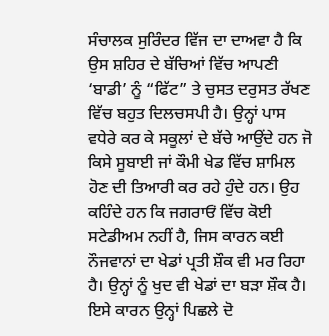ਸੰਚਾਲਕ ਸੁਰਿੰਦਰ ਵਿੱਜ ਦਾ ਦਾਅਵਾ ਹੈ ਕਿ ਉਸ ਸ਼ਹਿਰ ਦੇ ਬੱਚਿਆਂ ਵਿੱਚ ਆਪਣੀ ‘ਬਾਡੀ’ ਨੂੰ “ਫਿੱਟ” ਤੇ ਚੁਸਤ ਦਰੁਸਤ ਰੱਖਣ ਵਿੱਚ ਬਹੁਤ ਦਿਲਚਸਪੀ ਹੈ। ਉਨ੍ਹਾਂ ਪਾਸ ਵਧੇਰੇ ਕਰ ਕੇ ਸਕੂਲਾਂ ਦੇ ਬੱਚੇ ਆਉਂਦੇ ਹਨ ਜੋ ਕਿਸੇ ਸੂਬਾਈ ਜਾਂ ਕੌਮੀ ਖੇਡ ਵਿੱਚ ਸ਼ਾਮਿਲ ਹੋਣ ਦੀ ਤਿਆਰੀ ਕਰ ਰਹੇ ਹੁੰਦੇ ਹਨ। ਉਹ ਕਹਿੰਦੇ ਹਨ ਕਿ ਜਗਰਾਓਂ ਵਿੱਚ ਕੋਈ ਸਟੇਡੀਅਮ ਨਹੀਂ ਹੈ, ਜਿਸ ਕਾਰਨ ਕਈ ਨੌਜਵਾਨਾਂ ਦਾ ਖੇਡਾਂ ਪ੍ਰਤੀ ਸ਼ੌਕ ਵੀ ਮਰ ਰਿਹਾ ਹੈ। ਉਨ੍ਹਾਂ ਨੂੰ ਖੁਦ ਵੀ ਖੇਡਾਂ ਦਾ ਬੜਾ ਸ਼ੌਕ ਹੈ। ਇਸੇ ਕਾਰਨ ਉਨ੍ਹਾਂ ਪਿਛਲੇ ਦੋ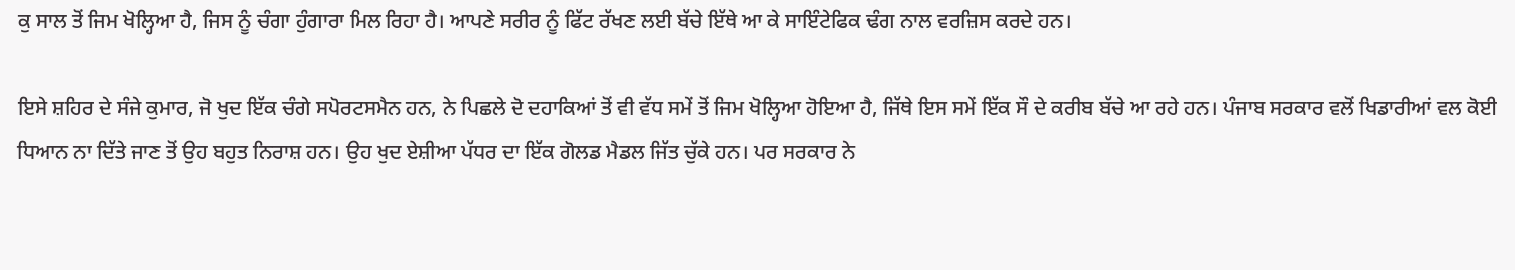ਕੁ ਸਾਲ ਤੋਂ ਜਿਮ ਖੋਲ੍ਹਿਆ ਹੈ, ਜਿਸ ਨੂੰ ਚੰਗਾ ਹੁੰਗਾਰਾ ਮਿਲ ਰਿਹਾ ਹੈ। ਆਪਣੇ ਸਰੀਰ ਨੂੰ ਫਿੱਟ ਰੱਖਣ ਲਈ ਬੱਚੇ ਇੱਥੇ ਆ ਕੇ ਸਾਇੰਟੇਫਿਕ ਢੰਗ ਨਾਲ ਵਰਜ਼ਿਸ ਕਰਦੇ ਹਨ।

ਇਸੇ ਸ਼ਹਿਰ ਦੇ ਸੰਜੇ ਕੁਮਾਰ, ਜੋ ਖੁਦ ਇੱਕ ਚੰਗੇ ਸਪੋਰਟਸਮੈਨ ਹਨ, ਨੇ ਪਿਛਲੇ ਦੋ ਦਹਾਕਿਆਂ ਤੋਂ ਵੀ ਵੱਧ ਸਮੇਂ ਤੋਂ ਜਿਮ ਖੋਲ੍ਹਿਆ ਹੋਇਆ ਹੈ, ਜਿੱਥੇ ਇਸ ਸਮੇਂ ਇੱਕ ਸੌ ਦੇ ਕਰੀਬ ਬੱਚੇ ਆ ਰਹੇ ਹਨ। ਪੰਜਾਬ ਸਰਕਾਰ ਵਲੋਂ ਖਿਡਾਰੀਆਂ ਵਲ ਕੋਈ ਧਿਆਨ ਨਾ ਦਿੱਤੇ ਜਾਣ ਤੋਂ ਉਹ ਬਹੁਤ ਨਿਰਾਸ਼ ਹਨ। ਉਹ ਖੁਦ ਏਸ਼ੀਆ ਪੱਧਰ ਦਾ ਇੱਕ ਗੋਲਡ ਮੈਡਲ ਜਿੱਤ ਚੁੱਕੇ ਹਨ। ਪਰ ਸਰਕਾਰ ਨੇ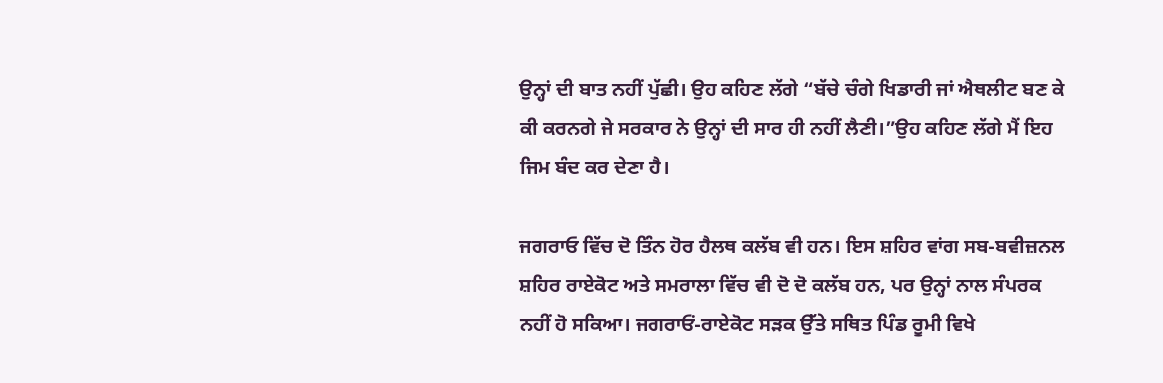ਉਨ੍ਹਾਂ ਦੀ ਬਾਤ ਨਹੀਂ ਪੁੱਛੀ। ਉਹ ਕਹਿਣ ਲੱਗੇ “ਬੱਚੇ ਚੰਗੇ ਖਿਡਾਰੀ ਜਾਂ ਐਥਲੀਟ ਬਣ ਕੇ ਕੀ ਕਰਨਗੇ ਜੇ ਸਰਕਾਰ ਨੇ ਉਨ੍ਹਾਂ ਦੀ ਸਾਰ ਹੀ ਨਹੀਂ ਲੈਣੀ।”ਉਹ ਕਹਿਣ ਲੱਗੇ ਮੈਂ ਇਹ ਜਿਮ ਬੰਦ ਕਰ ਦੇਣਾ ਹੈ।

ਜਗਰਾਓ ਵਿੱਚ ਦੋ ਤਿੰਨ ਹੋਰ ਹੈਲਥ ਕਲੱਬ ਵੀ ਹਨ। ਇਸ ਸ਼ਹਿਰ ਵਾਂਗ ਸਬ-ਬਵੀਜ਼ਨਲ ਸ਼ਹਿਰ ਰਾਏਕੋਟ ਅਤੇ ਸਮਰਾਲਾ ਵਿੱਚ ਵੀ ਦੋ ਦੋ ਕਲੱਬ ਹਨ, ਪਰ ਉਨ੍ਹਾਂ ਨਾਲ ਸੰਪਰਕ ਨਹੀਂ ਹੋ ਸਕਿਆ। ਜਗਰਾਓਂ-ਰਾਏਕੋਟ ਸੜਕ ਉੱਤੇ ਸਥਿਤ ਪਿੰਡ ਰੂਮੀ ਵਿਖੇ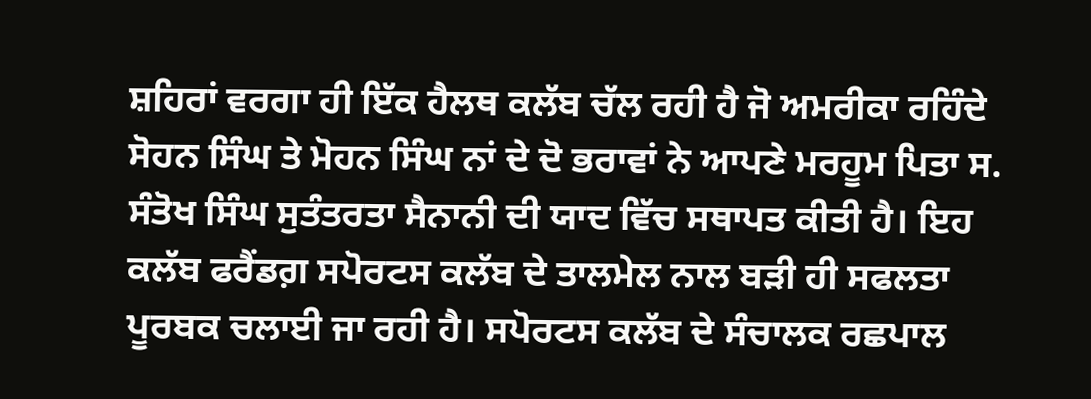ਸ਼ਹਿਰਾਂ ਵਰਗਾ ਹੀ ਇੱਕ ਹੈਲਥ ਕਲੱਬ ਚੱਲ ਰਹੀ ਹੈ ਜੋ ਅਮਰੀਕਾ ਰਹਿੰਦੇ ਸੋਹਨ ਸਿੰਘ ਤੇ ਮੋਹਨ ਸਿੰਘ ਨਾਂ ਦੇ ਦੋ ਭਰਾਵਾਂ ਨੇ ਆਪਣੇ ਮਰਹੂਮ ਪਿਤਾ ਸ. ਸੰਤੋਖ ਸਿੰਘ ਸੁਤੰਤਰਤਾ ਸੈਨਾਨੀ ਦੀ ਯਾਦ ਵਿੱਚ ਸਥਾਪਤ ਕੀਤੀ ਹੈ। ਇਹ ਕਲੱਬ ਫਰੈਂਡਗ਼ ਸਪੋਰਟਸ ਕਲੱਬ ਦੇ ਤਾਲਮੇਲ ਨਾਲ ਬੜੀ ਹੀ ਸਫਲਤਾ ਪੂਰਬਕ ਚਲਾਈ ਜਾ ਰਹੀ ਹੈ। ਸਪੋਰਟਸ ਕਲੱਬ ਦੇ ਸੰਚਾਲਕ ਰਛਪਾਲ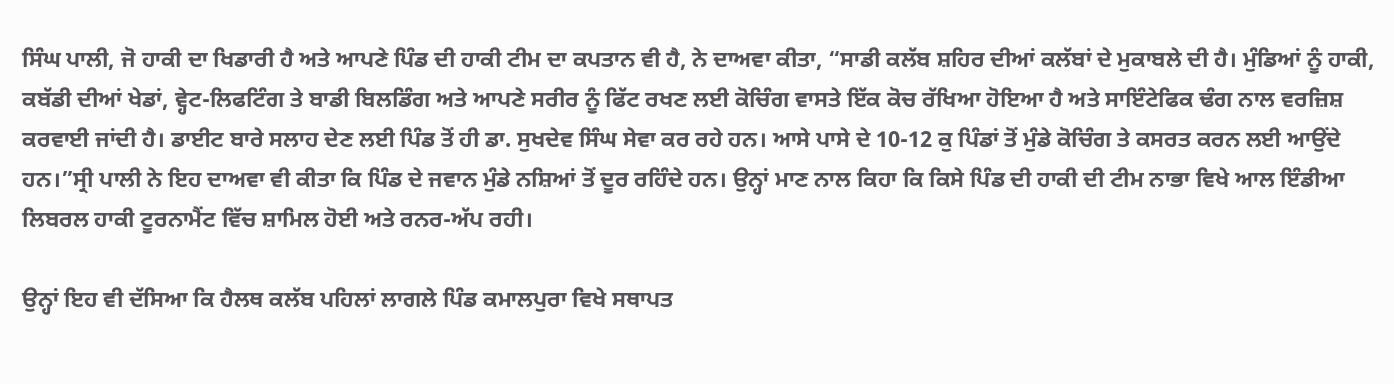ਸਿੰਘ ਪਾਲੀ, ਜੋ ਹਾਕੀ ਦਾ ਖਿਡਾਰੀ ਹੈ ਅਤੇ ਆਪਣੇ ਪਿੰਡ ਦੀ ਹਾਕੀ ਟੀਮ ਦਾ ਕਪਤਾਨ ਵੀ ਹੈ, ਨੇ ਦਾਅਵਾ ਕੀਤਾ, “ਸਾਡੀ ਕਲੱਬ ਸ਼ਹਿਰ ਦੀਆਂ ਕਲੱਬਾਂ ਦੇ ਮੁਕਾਬਲੇ ਦੀ ਹੈ। ਮੁੰਡਿਆਂ ਨੂੰ ਹਾਕੀ, ਕਬੱਡੀ ਦੀਆਂ ਖੇਡਾਂ, ਵ੍ਹੇਟ-ਲਿਫਟਿੰਗ ਤੇ ਬਾਡੀ ਬਿਲਡਿੰਗ ਅਤੇ ਆਪਣੇ ਸਰੀਰ ਨੂੰ ਫਿੱਟ ਰਖਣ ਲਈ ਕੋਚਿੰਗ ਵਾਸਤੇ ਇੱਕ ਕੋਚ ਰੱਖਿਆ ਹੋਇਆ ਹੈ ਅਤੇ ਸਾਇੰਟੇਫਿਕ ਢੰਗ ਨਾਲ ਵਰਜ਼ਿਸ਼ ਕਰਵਾਈ ਜਾਂਦੀ ਹੈ। ਡਾਈਟ ਬਾਰੇ ਸਲਾਹ ਦੇਣ ਲਈ ਪਿੰਡ ਤੋਂ ਹੀ ਡਾ. ਸੁਖਦੇਵ ਸਿੰਘ ਸੇਵਾ ਕਰ ਰਹੇ ਹਨ। ਆਸੇ ਪਾਸੇ ਦੇ 10-12 ਕੁ ਪਿੰਡਾਂ ਤੋਂ ਮੁੰਡੇ ਕੋਚਿੰਗ ਤੇ ਕਸਰਤ ਕਰਨ ਲਈ ਆਉਂਦੇ ਹਨ।”ਸ੍ਰੀ ਪਾਲੀ ਨੇ ਇਹ ਦਾਅਵਾ ਵੀ ਕੀਤਾ ਕਿ ਪਿੰਡ ਦੇ ਜਵਾਨ ਮੁੰਡੇ ਨਸ਼ਿਆਂ ਤੋਂ ਦੂਰ ਰਹਿੰਦੇ ਹਨ। ਉਨ੍ਹਾਂ ਮਾਣ ਨਾਲ ਕਿਹਾ ਕਿ ਕਿਸੇ ਪਿੰਡ ਦੀ ਹਾਕੀ ਦੀ ਟੀਮ ਨਾਭਾ ਵਿਖੇ ਆਲ ਇੰਡੀਆ ਲਿਬਰਲ ਹਾਕੀ ਟੂਰਨਾਮੈਂਟ ਵਿੱਚ ਸ਼ਾਮਿਲ ਹੋਈ ਅਤੇ ਰਨਰ-ਅੱਪ ਰਹੀ।

ਉਨ੍ਹਾਂ ਇਹ ਵੀ ਦੱਸਿਆ ਕਿ ਹੈਲਥ ਕਲੱਬ ਪਹਿਲਾਂ ਲਾਗਲੇ ਪਿੰਡ ਕਮਾਲਪੁਰਾ ਵਿਖੇ ਸਥਾਪਤ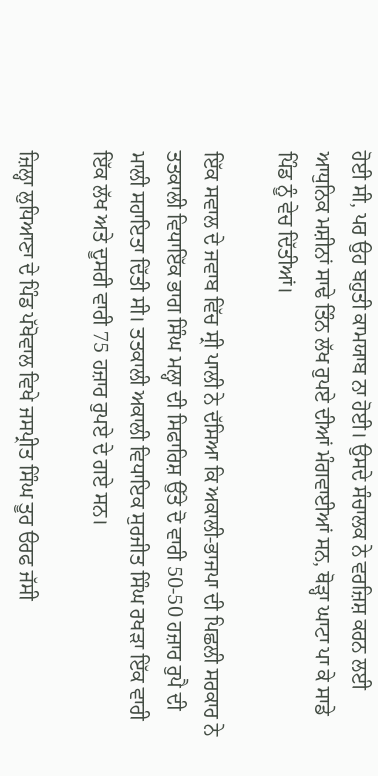ਹੋਈ ਸੀ, ਪਰ ਉਹ ਬਹੁਤੀ ਕਾਮਯਾਬ ਨਾ ਹੋਈ। ਉਸਦੇ ਸੰਚਾਲਕ ਨੇ ਵਰਜ਼ਿਸ਼ ਕਰਨ ਲਈ ਆਧੁਨਿਕ ਮਸ਼ੀਨਾਂ ਸਾਢੇ ਤਿੰਨ ਲੱਖ ਰੁਪਏ ਦੀਆਂ ਮੰਗਵਾਈਆਂ ਸਨ, ਥੋੜ੍ਹਾ ਘਾਟਾ ਪਾ ਕੇ ਸਾਡੇ ਪਿੰਡ ਨੂੰ ਵੇਚ ਦਿੱਤੀਆਂ।

ਇੱਕ ਸਵਾਲ ਦੇ ਜਵਾਬ ਵਿੱਚ ਸ੍ਰੀ ਪਾਲੀ ਨੇ ਦੱਸਿਆ ਕਿ ਅਕਾਲੀ-ਭਾਜਪਾ ਦੀ ਪਿਛਲੀ ਸਰਕਾਰ ਨੇ ਤਤਕਾਲੀ ਵਿਧਾਇੱਕ ਭਾਗ ਸਿੰਘ ਮਲ੍ਹਾ ਦੀ ਸਿਫਾਰਿਸ਼ ਉੱਤੇ ਦੋ ਵਾਰੀ 50-50 ਹਜ਼ਾਰ ਰੁਪੈ ਦੀ ਮਾਲੀ ਸਹਾਇਤਾ ਦਿੱਤੀ ਸੀ। ਤਤਕਾਲੀ ਅਕਾਲੀ ਵਿਧਾਇਕ ਸੁਰਜੀਤ ਸਿੰਘ ਰਖੜਾ ਇੱਕ ਵਾਰੀ ਇੱਕ ਲੱਖ ਅਤੇ ਦੂਸਰੀ ਵਾਰੀ 75 ਹਜ਼ਾਰ ਰੁਪਏ ਦੇ ਗਏ ਸਨ।

ਜ਼ਿਲ੍ਹਾ ਲੁਧਿਆਣਾ ਦੇ ਪਿੰਡ ਪੱਖੋਵਾਲ ਵਿਖੇ ਜਸਪ੍ਰੀਤ ਸਿੰਘ ਤੂਰ ੳਰਫ ਜੱਸੀ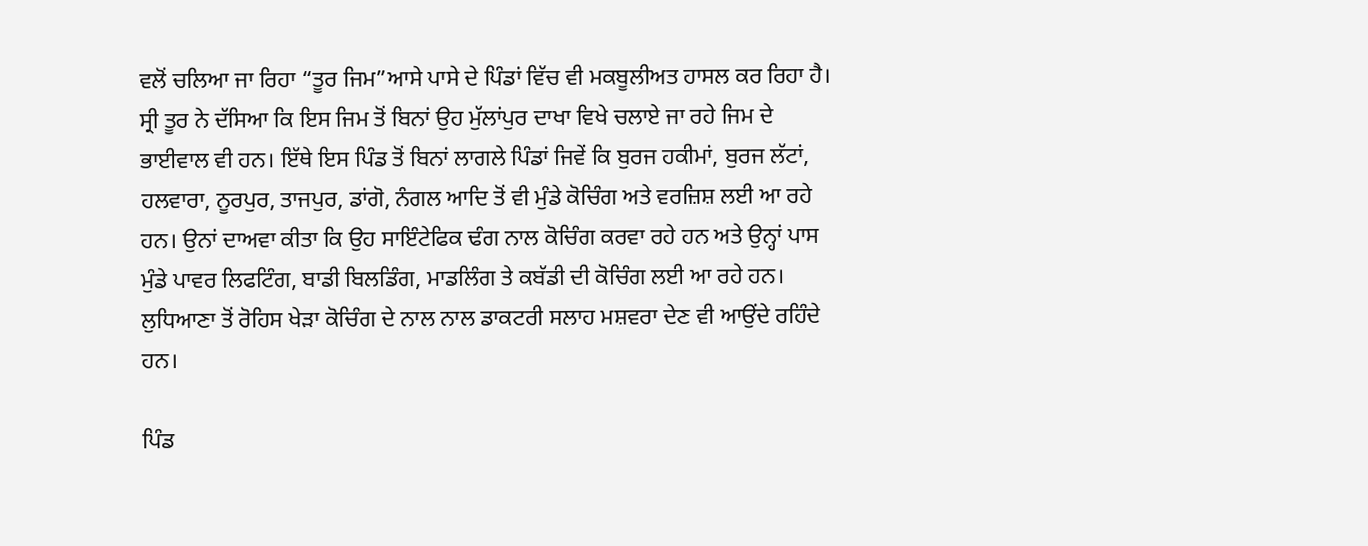ਵਲੋਂ ਚਲਿਆ ਜਾ ਰਿਹਾ “ਤੂਰ ਜਿਮ”ਆਸੇ ਪਾਸੇ ਦੇ ਪਿੰਡਾਂ ਵਿੱਚ ਵੀ ਮਕਬੂਲੀਅਤ ਹਾਸਲ ਕਰ ਰਿਹਾ ਹੈ। ਸ੍ਰੀ ਤੂਰ ਨੇ ਦੱਸਿਆ ਕਿ ਇਸ ਜਿਮ ਤੋਂ ਬਿਨਾਂ ਉਹ ਮੁੱਲਾਂਪੁਰ ਦਾਖਾ ਵਿਖੇ ਚਲਾਏ ਜਾ ਰਹੇ ਜਿਮ ਦੇ ਭਾਈਵਾਲ ਵੀ ਹਨ। ਇੱਥੇ ਇਸ ਪਿੰਡ ਤੋਂ ਬਿਨਾਂ ਲਾਗਲੇ ਪਿੰਡਾਂ ਜਿਵੇਂ ਕਿ ਬੁਰਜ ਹਕੀਮਾਂ, ਬੁਰਜ ਲੱਟਾਂ, ਹਲਵਾਰਾ, ਨੂਰਪੁਰ, ਤਾਜਪੁਰ, ਡਾਂਗੋ, ਨੰਗਲ ਆਦਿ ਤੋਂ ਵੀ ਮੁੰਡੇ ਕੋਚਿੰਗ ਅਤੇ ਵਰਜ਼ਿਸ਼ ਲਈ ਆ ਰਹੇ ਹਨ। ਉਨਾਂ ਦਾਅਵਾ ਕੀਤਾ ਕਿ ਉਹ ਸਾਇੰਟੇਫਿਕ ਢੰਗ ਨਾਲ ਕੋਚਿੰਗ ਕਰਵਾ ਰਹੇ ਹਨ ਅਤੇ ਉਨ੍ਹਾਂ ਪਾਸ ਮੁੰਡੇ ਪਾਵਰ ਲਿਫਟਿੰਗ, ਬਾਡੀ ਬਿਲਡਿੰਗ, ਮਾਡਲਿੰਗ ਤੇ ਕਬੱਡੀ ਦੀ ਕੋਚਿੰਗ ਲਈ ਆ ਰਹੇ ਹਨ। ਲੁਧਿਆਣਾ ਤੋਂ ਰੋਹਿਸ ਖੇੜਾ ਕੋਚਿੰਗ ਦੇ ਨਾਲ ਨਾਲ ਡਾਕਟਰੀ ਸਲਾਹ ਮਸ਼ਵਰਾ ਦੇਣ ਵੀ ਆਉਂਦੇ ਰਹਿੰਦੇ ਹਨ।

ਪਿੰਡ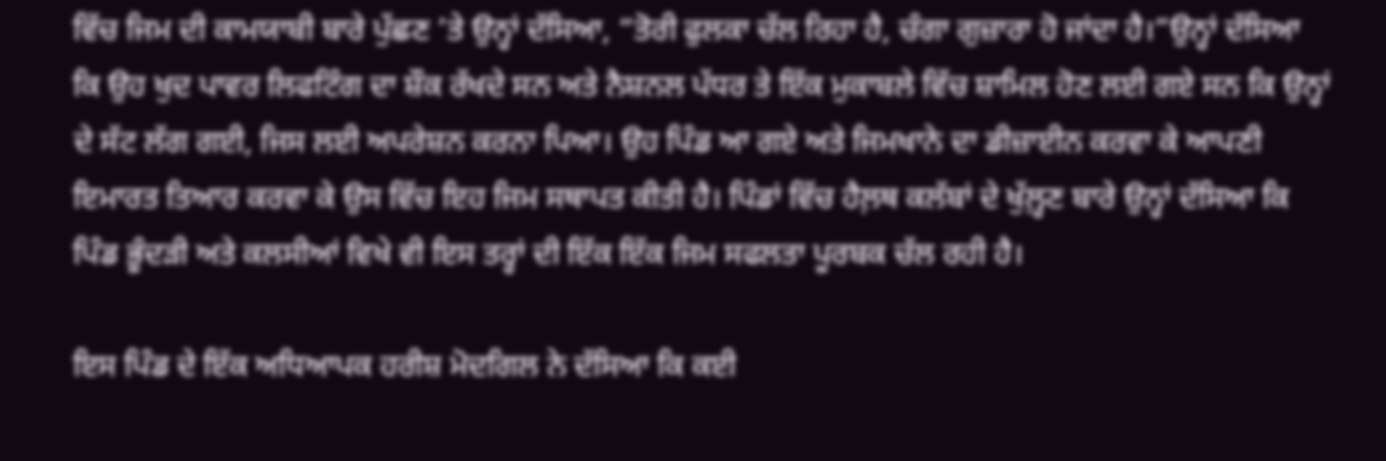ਵਿੱਚ ਜਿਮ ਦੀ ਕਾਮਯਾਬੀ ਬਾਰੇ ਪੁੱਛਣ ’ਤੇ ਉਨ੍ਹਾਂ ਦੱਸਿਆ, “ਤੋਰੀ ਫੁਲਕਾ ਚੱਲ ਰਿਹਾ ਹੈ, ਚੰਗਾ ਗੁਜ਼ਾਰਾ ਹੋ ਜਾਂਦਾ ਹੈ।”ਉਨ੍ਹਾਂ ਦੱਸਿਆ ਕਿ ਉਹ ਖੁਦ ਪਾਵਰ ਲਿਫਟਿੰਗ ਦਾ ਸ਼ੌਕ ਰੱਖਦੇ ਸਨ ਅਤੇ ਨੈਸ਼ਨਲ ਪੱਧਰ ਤੇ ਇੱਕ ਮੁਕਾਬਲੇ ਵਿੱਚ ਸ਼ਾਮਿਲ ਹੋਣ ਲਈ ਗਏ ਸਨ ਕਿ ਉਨ੍ਹਾਂ ਦੇ ਸੱਟ ਲੱਗ ਗਈ, ਜਿਸ ਲਈ ਅਪਰੇਸ਼ਨ ਕਰਨਾ ਪਿਆ। ਉਹ ਪਿੰਡ ਆ ਗਏ ਅਤੇ ਜਿਮਖਾਨੇ ਦਾ ਡੀਜ਼ਾਈਨ ਕਰਵਾ ਕੇ ਆਪਣੀ ਇਮਾਰਤ ਤਿਆਰ ਕਰਵਾ ਕੇ ਉਸ ਵਿੱਚ ਇਹ ਜਿਮ ਸਥਾਪਤ ਕੀਤੀ ਹੈ। ਪਿੰਡਾਂ ਵਿੱਚ ਹੈਲ਼ਥ ਕਲੱਬਾਂ ਦੇ ਖੁੱਲ਼੍ਹਣ ਬਾਰੇ ਉਨ੍ਹਾਂ ਦੱਸਿਆ ਕਿ ਪਿੰਡ ਭੂੰਦੜੀ ਅਤੇ ਕਲਸੀਆਂ ਵਿਖੇ ਵੀ ਇਸ ਤਰ੍ਹਾਂ ਦੀ ਇੱਕ ਇੱਕ ਜਿਮ ਸਫਲਤਾ ਪੂਰਬਕ ਚੱਲ ਰਹੀ ਹੈ।

ਇਸ ਪਿੰਡ ਦੇ ਇੱਕ ਅਧਿਆਪਕ ਹਰੀਸ਼ ਮੋਦਗਿਲ ਨੇ ਦੱਸਿਆ ਕਿ ਕਈ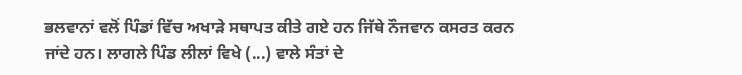ਭਲਵਾਨਾਂ ਵਲੋਂ ਪਿੰਡਾਂ ਵਿੱਚ ਅਖਾੜੇ ਸਥਾਪਤ ਕੀਤੇ ਗਏ ਹਨ ਜਿੱਥੇ ਨੌਜਵਾਨ ਕਸਰਤ ਕਰਨ ਜਾਂਦੇ ਹਨ। ਲਾਗਲੇ ਪਿੰਡ ਲੀਲਾਂ ਵਿਖੇ (...) ਵਾਲੇ ਸੰਤਾਂ ਦੇ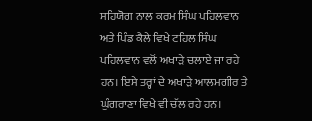ਸਹਿਯੋਗ ਨਾਲ ਕਰਮ ਸਿੰਘ ਪਹਿਲਵਾਨ ਅਤੇ ਪਿੰਡ ਕੈਲੇ ਵਿਖੇ ਟਹਿਲ ਸਿੰਘ ਪਹਿਲਵਾਨ ਵਲੋਂ ਅਖਾੜੇ ਚਲਾਏ ਜਾ ਰਹੇ ਹਨ। ਇਸੇ ਤਰ੍ਹਾਂ ਦੇ ਅਖਾੜੇ ਆਲਮਗੀਰ ਤੇ ਘੁੰਗਰਾਣਾ ਵਿਖੇ ਵੀ ਚੱਲ ਰਹੇ ਹਨ।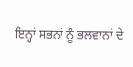ਇਨ੍ਹਾਂ ਸਭਨਾਂ ਨੂੰ ਭਲਵਾਨਾਂ ਦੇ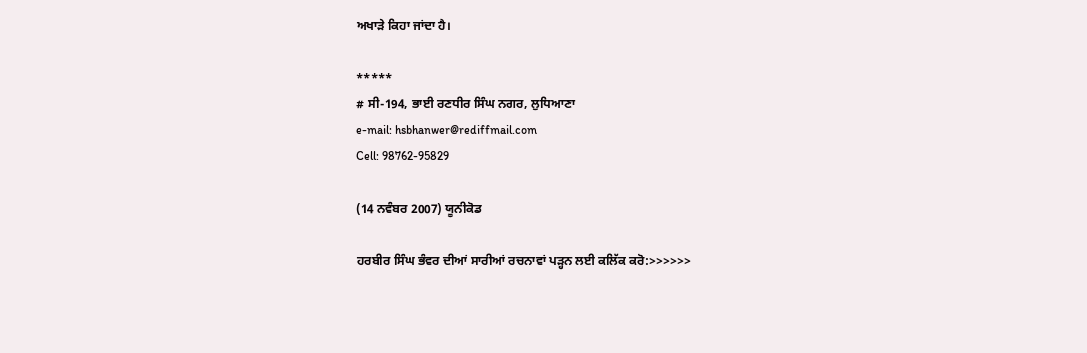ਅਖਾੜੇ ਕਿਹਾ ਜਾਂਦਾ ਹੈ।

*****
# ਸੀ-194, ਭਾਈ ਰਣਧੀਰ ਸਿੰਘ ਨਗਰ, ਲੁਧਿਆਣਾ
e-mail: hsbhanwer@rediffmail.com
Cell: 98762-95829

(14 ਨਵੰਬਰ 2007) ਯੂਨੀਕੋਡ

ਹਰਬੀਰ ਸਿੰਘ ਭੰਵਰ ਦੀਆਂ ਸਾਰੀਆਂ ਰਚਨਾਵਾਂ ਪੜ੍ਹਨ ਲਈ ਕਲਿੱਕ ਕਰੋ:>>>>>>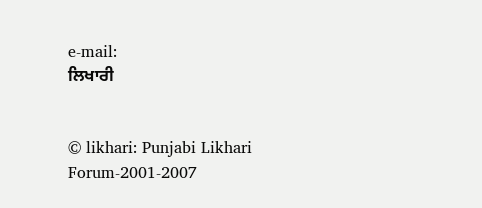e-mail:
ਲਿਖਾਰੀ


© likhari: Punjabi Likhari Forum-2001-2007